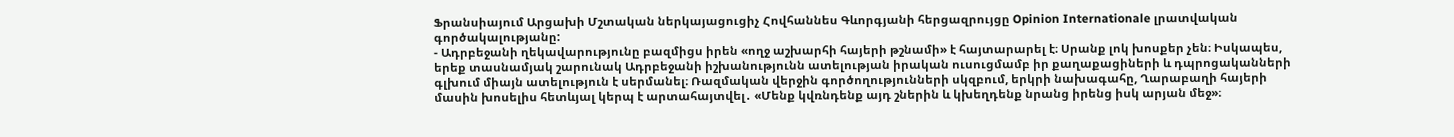Ֆրանսիայում Արցախի Մշտական ներկայացուցիչ Հովհաննես Գևորգյանի հերցազրույցը Opinion Internationale լրատվական գործակալությանը:
- Ադրբեջանի ղեկավարությունը բազմիցս իրեն «ողջ աշխարհի հայերի թշնամի» է հայտարարել է։ Սրանք լոկ խոսքեր չեն։ Իսկապես, երեք տասնամյակ շարունակ Ադրբեջանի իշխանությունն ատելության իրական ուսուցմամբ իր քաղաքացիների և դպրոցականների գլխում միայն ատելություն է սերմանել։ Ռազմական վերջին գործողությունների սկզբում, երկրի նախագահը, Ղարաբաղի հայերի մասին խոսելիս հետևյալ կերպ է արտահայտվել․ «Մենք կվռնդենք այդ շներին և կխեղդենք նրանց իրենց իսկ արյան մեջ»։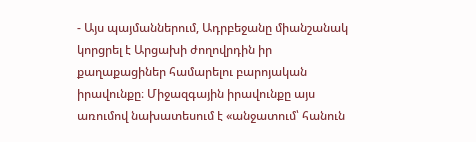- Այս պայմաններում, Ադրբեջանը միանշանակ կորցրել է Արցախի ժողովրդին իր քաղաքացիներ համարելու բարոյական իրավունքը։ Միջազգային իրավունքը այս առումով նախատեսում է «անջատում՝ հանուն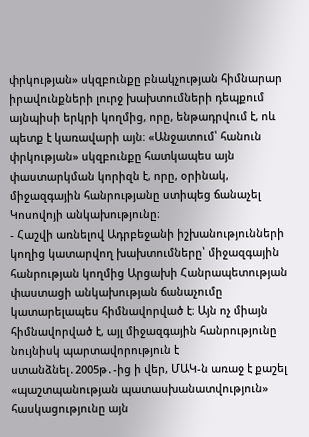փրկության» սկզբունքը բնակչության հիմնարար իրավունքների լուրջ խախտումների դեպքում այնպիսի երկրի կողմից, որը, ենթադրվում է, ոև պետք է կառավարի այն։ «Անջատում՝ հանուն փրկության» սկզբունքը հատկապես այն փաստարկման կորիզն է, որը, օրինակ, միջազգային հանրությանը ստիպեց ճանաչել Կոսովոյի անկախությունը։
- Հաշվի առնելով Ադրբեջանի իշխանությունների կողից կատարվող խախտումները՝ միջազգային հանրության կողմից Արցախի Հանրապետության փաստացի անկախության ճանաչումը կատարելապես հիմնավորված է։ Այն ոչ միայն հիմնավորված է, այլ միջազգային հանրությունը նույնիսկ պարտավորություն է ստանձնել․2005թ․-ից ի վեր, ՄԱԿ-ն առաջ է քաշել «պաշտպանության պատասխանատվություն» հասկացությունը այն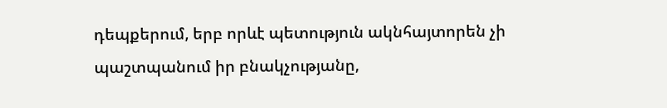դեպքերում, երբ որևէ պետություն ակնհայտորեն չի պաշտպանում իր բնակչությանը,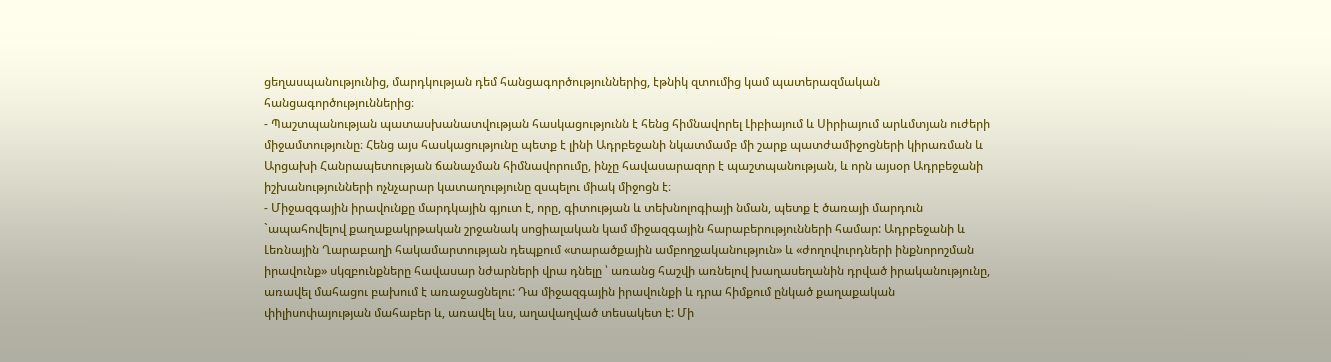ցեղասպանությունից, մարդկության դեմ հանցագործություններից, էթնիկ զտումից կամ պատերազմական հանցագործություններից։
- Պաշտպանության պատասխանատվության հասկացությունն է հենց հիմնավորել Լիբիայում և Սիրիայում արևմտյան ուժերի միջամտությունը։ Հենց այս հասկացությունը պետք է լինի Ադրբեջանի նկատմամբ մի շարք պատժամիջոցների կիրառման և Արցախի Հանրապետության ճանաչման հիմնավորումը, ինչը հավասարազոր է պաշտպանության, և որն այսօր Ադրբեջանի իշխանությունների ոչնչարար կատաղությունը զսպելու միակ միջոցն է։
- Միջազգային իրավունքը մարդկային գյուտ է, որը, գիտության և տեխնոլոգիայի նման, պետք է ծառայի մարդուն `ապահովելով քաղաքակրթական շրջանակ սոցիալական կամ միջազգային հարաբերությունների համար: Ադրբեջանի և Լեռնային Ղարաբաղի հակամարտության դեպքում «տարածքային ամբողջականություն» և «ժողովուրդների ինքնորոշման իրավունք» սկզբունքները հավասար նժարների վրա դնելը ՝ առանց հաշվի առնելով խաղասեղանին դրված իրականությունը, առավել մահացու բախում է առաջացնելու: Դա միջազգային իրավունքի և դրա հիմքում ընկած քաղաքական փիլիսոփայության մահաբեր և, առավել ևս, աղավաղված տեսակետ է: Մի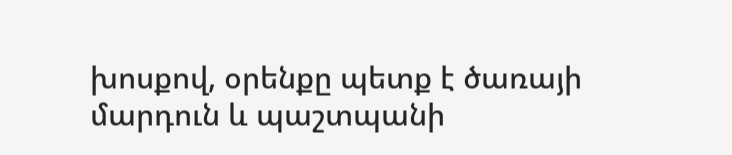խոսքով, օրենքը պետք է ծառայի մարդուն և պաշտպանի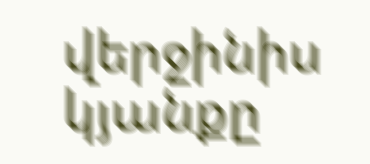վերջինիս կյանքը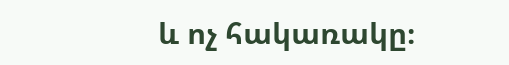և ոչ հակառակը։